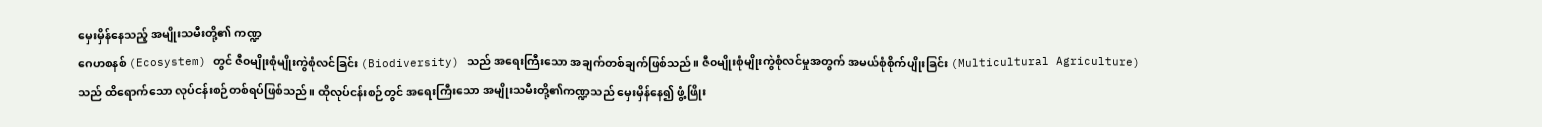မှေးမှိန်နေသည့် အမျိုးသမီးတို့၏ ကဏ္ဍ
ဂေဟစနစ် (Ecosystem) တွင် ဇီ၀မျိုးစုံမျိုးကွဲစုံလင်ခြင်း (Biodiversity) သည် အရေးကြီးသော အချက်တစ်ချက်ဖြစ်သည်။ ဇီ၀မျိုးစုံမျိုးကွဲစုံလင်မှုအတွက် အမယ်စုံစိုက်ပျိုးခြင်း (Multicultural Agriculture) သည် ထိရောက်သော လုပ်ငန်းစဉ်တစ်ရပ်ဖြစ်သည်။ ထိုလုပ်ငန်းစဉ်တွင် အရေးကြီးသော အမျိုးသမီးတို့၏ကဏ္ဍသည် မှေးမှိန်နေ၍ ဖွံ့ဖြိုး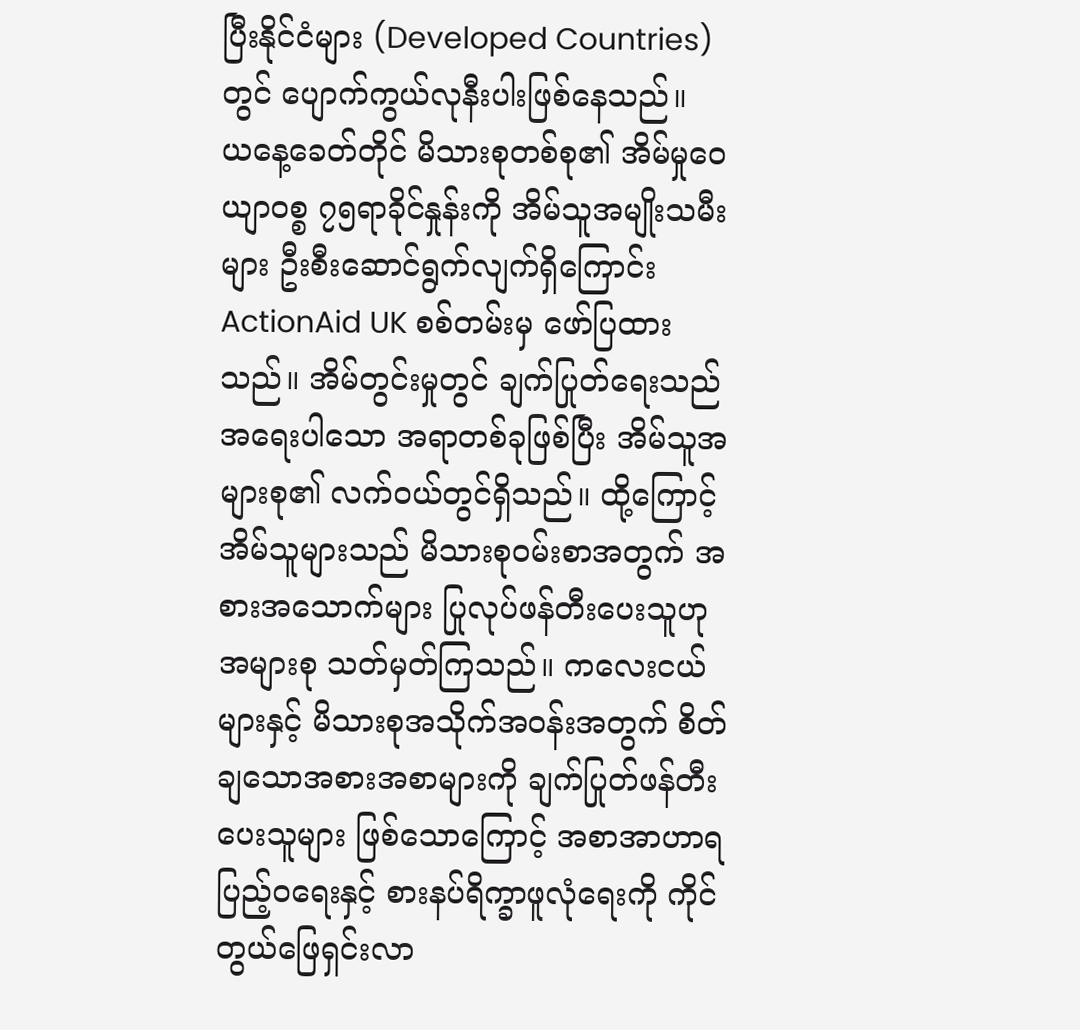ပြီးနိုင်ငံများ (Developed Countries) တွင် ပျောက်ကွယ်လုနီးပါးဖြစ်နေသည်။
ယနေ့ခေတ်တိုင် မိသားစုတစ်စု၏ အိမ်မှုဝေယျာဝစ္စ ၇၅ရာခိုင်နှုန်းကို အိမ်သူအမျိုးသမီးများ ဦးစီးဆောင်ရွက်လျက်ရှိကြောင်း ActionAid UK စစ်တမ်းမှ ဖော်ပြထားသည်။ အိမ်တွင်းမှုတွင် ချက်ပြုတ်ရေးသည် အရေးပါသော အရာတစ်ခုဖြစ်ပြီး အိမ်သူအများစု၏ လက်၀ယ်တွင်ရှိသည်။ ထို့ကြောင့် အိမ်သူများသည် မိသားစု၀မ်းစာအတွက် အစားအသောက်များ ပြုလုပ်ဖန်တီးပေးသူဟု အများစု သတ်မှတ်ကြသည်။ ကလေးငယ်များနှင့် မိသားစုအသိုက်အ၀န်းအတွက် စိတ်ချသောအစားအစာများကို ချက်ပြုတ်ဖန်တီးပေးသူများ ဖြစ်သောကြောင့် အစာအာဟာရပြည့်ဝရေးနှင့် စားနပ်ရိက္ခာဖူလုံရေးကို ကိုင်တွယ်ဖြေရှင်းလာ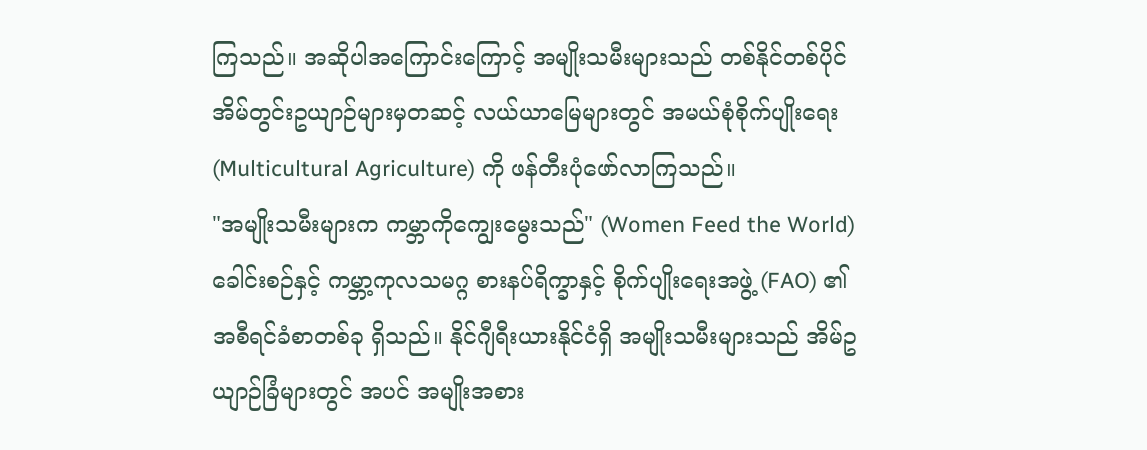ကြသည်။ အဆိုပါအကြောင်းကြောင့် အမျိုးသမီးများသည် တစ်နိုင်တစ်ပိုင် အိမ်တွင်းဥယျာဉ်များမှတဆင့် လယ်ယာမြေများတွင် အမယ်စုံစိုက်ပျိုးရေး (Multicultural Agriculture) ကို ဖန်တီးပုံဖော်လာကြသည်။
"အမျိုးသမီးများက ကမ္ဘာကိုကျွေးမွေးသည်" (Women Feed the World) ခေါင်းစဉ်နှင့် ကမ္ဘာ့ကုလသမဂ္ဂ စားနပ်ရိက္ခာနှင့် စိုက်ပျိုးရေးအဖွဲ့ (FAO) ၏ အစီရင်ခံစာတစ်ခု ရှိသည်။ နိုင်ဂျီရီးယားနိုင်ငံရှိ အမျိုးသမီးများသည် အိမ်ဥယျာဉ်ခြံများတွင် အပင် အမျိုးအစား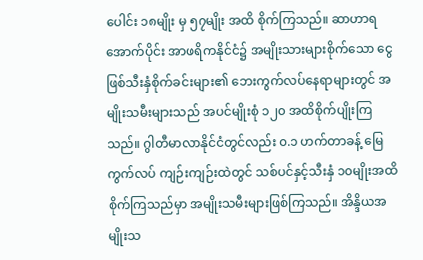ပေါင်း ၁၈မျိုး မှ ၅၇မျိုး အထိ စိုက်ကြသည်။ ဆာဟာရအောက်ပိုင်း အာဖရိကနိုင်ငံ၌ အမျိုးသားများစိုက်သော ငွေဖြစ်သီးနှံစိုက်ခင်းများ၏ ဘေးကွက်လပ်နေရာများတွင် အမျိုးသမီးများသည် အပင်မျိုးစုံ ၁၂၀ အထိစိုက်ပျိုးကြသည်။ ဂွါတီမာလာနိုင်ငံတွင်လည်း ၀.၁ ဟက်တာခန့် မြေကွက်လပ် ကျဉ်းကျဉ်းထဲတွင် သစ်ပင်နှင့်သီးနှံ ၁၀မျိုးအထိ စိုက်ကြသည်မှာ အမျိုးသမီးများဖြစ်ကြသည်။ အိန္ဒိယအမျိုးသ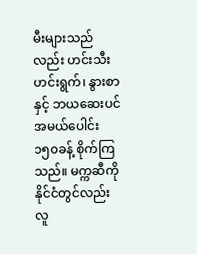မီးများသည်လည်း ဟင်းသီးဟင်းရွက်၊ နွားစာ နှင့် ဘယဆေးပင် အမယ်ပေါင်း ၁၅၀ခန့် စိုက်ကြသည်။ မက္ကဆီကိုနိုင်ငံတွင်လည်း လူ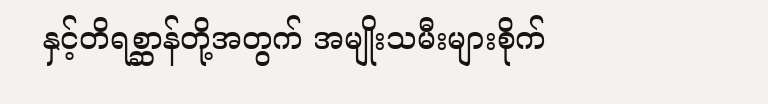နှင့်တိရစ္ဆာန်တို့အတွက် အမျိုးသမီးများစိုက်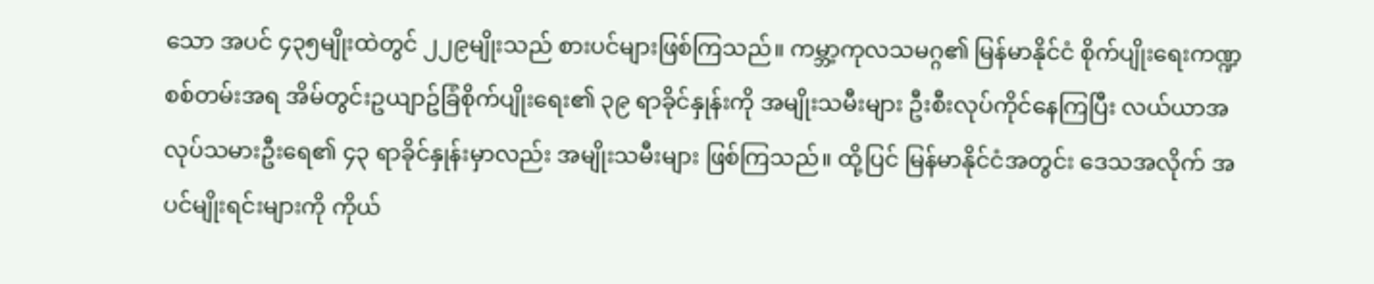သော အပင် ၄၃၅မျိုးထဲတွင် ၂၂၉မျိုးသည် စားပင်များဖြစ်ကြသည်။ ကမ္ဘာ့ကုလသမဂ္ဂ၏ မြန်မာနိုင်ငံ စိုက်ပျိုးရေးကဏ္ဍ စစ်တမ်းအရ အိမ်တွင်းဥယျာဥ်ခြံစိုက်ပျိုးရေး၏ ၃၉ ရာခိုင်နှုန်းကို အမျိုးသမီးများ ဦးစီးလုပ်ကိုင်နေကြပြီး လယ်ယာအလုပ်သမားဦးရေ၏ ၄၃ ရာခိုင်နှုန်းမှာလည်း အမျိုးသမီးများ ဖြစ်ကြသည်။ ထို့ပြင် မြန်မာနိုင်ငံအတွင်း ဒေသအလိုက် အပင်မျိုးရင်းများကို ကိုယ်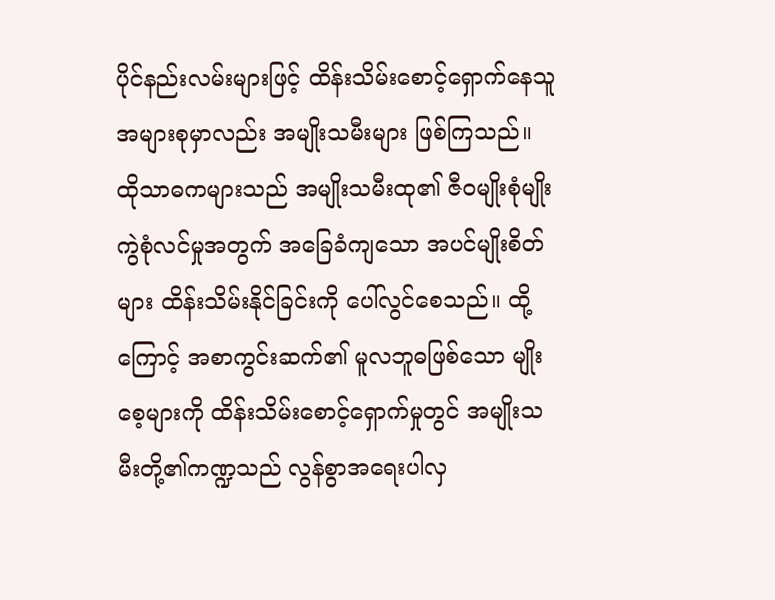ပိုင်နည်းလမ်းများဖြင့် ထိန်းသိမ်းစောင့်ရှောက်နေသူ အများစုမှာလည်း အမျိုးသမီးများ ဖြစ်ကြသည်။ ထိုသာဓကများသည် အမျိုးသမီးထု၏ ဇီ၀မျိုးစုံမျိုးကွဲစုံလင်မှုအတွက် အခြေခံကျသော အပင်မျိုးစိတ်များ ထိန်းသိမ်းနိုင်ခြင်းကို ပေါ်လွင်စေသည်။ ထို့ကြောင့် အစာကွင်းဆက်၏ မူလဘူဓဖြစ်သော မျိုးစေ့များကို ထိန်းသိမ်းစောင့်ရှောက်မှုတွင် အမျိုးသမီးတို့၏ကဏ္ဍသည် လွန်စွာအရေးပါလှ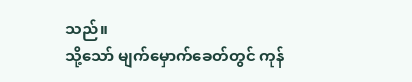သည်။
သို့သော် မျက်မှောက်ခေတ်တွင် ကုန်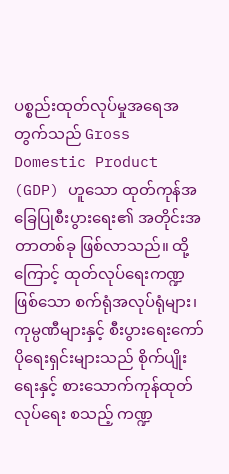ပစ္စည်းထုတ်လုပ်မှုအရေအတွက်သည် Gross Domestic Product (GDP) ဟူသော ထုတ်ကုန်အခြေပြုစီးပွားရေး၏ အတိုင်းအတာတစ်ခု ဖြစ်လာသည်။ ထို့ကြောင့် ထုတ်လုပ်ရေးကဏ္ဍဖြစ်သော စက်ရုံအလုပ်ရုံများ၊ ကုမ္ပဏီများနှင့် စီးပွားရေးကော်ပိုရေးရှင်းများသည် စိုက်ပျိုးရေးနှင့် စားသောက်ကုန်ထုတ်လုပ်ရေး စသည့် ကဏ္ဍ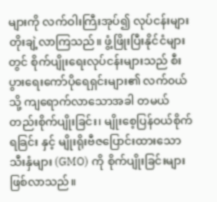များကို လက်ဝါးကြီးအုပ်၍ လုပ်ငန်းများ တိုးချဲ့လာကြသည်။ ဖွံ့ဖြိုးပြီးနိုင်ငံများတွင် စိုက်ပျိုးရေးလုပ်ငန်းများသည် စီးပွားရေးကော်ပိုရေရှင်းများ၏ လက်၀ယ်သို့ ကျရောက်လာသောအခါ တမယ်တည်းစိုက်ပျိုးခြင်း၊ မျိုးစေ့ပြန်ဝယ်စိုက်ရခြင်း နှင့် မျိုးရိုးဗီဇပြောင်းထားသောသီးနှံများ (GMO) ကို စိုက်ပျိုးခြင်းများ ဖြစ်လာသည်။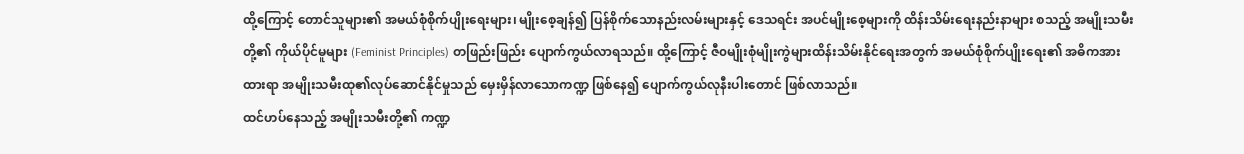ထို့ကြောင့် တောင်သူများ၏ အမယ်စုံစိုက်ပျိုးရေးများ၊ မျိုးစေ့ချန်၍ ပြန်စိုက်သောနည်းလမ်းများနှင့် ဒေသရင်း အပင်မျိုးစေ့များကို ထိန်းသိမ်းရေးနည်းနာများ စသည့် အမျိုးသမီးတို့၏ ကိုယ်ပိုင်မူများ (Feminist Principles) တဖြည်းဖြည်း ပျောက်ကွယ်လာရသည်။ ထို့ကြောင့် ဇီ၀မျိုးစုံမျိုးကွဲများထိန်းသိမ်းနိုင်ရေးအတွက် အမယ်စုံစိုက်ပျိုးရေး၏ အဓိကအားထားရာ အမျိုးသမီးထု၏လုပ်ဆောင်နိုင်မှုသည် မှေးမှိန်လာသောကဏ္ဍ ဖြစ်နေ၍ ပျောက်ကွယ်လုနီးပါးတောင် ဖြစ်လာသည်။
ထင်ဟပ်နေသည့် အမျိုးသမီးတို့၏ ကဏ္ဍ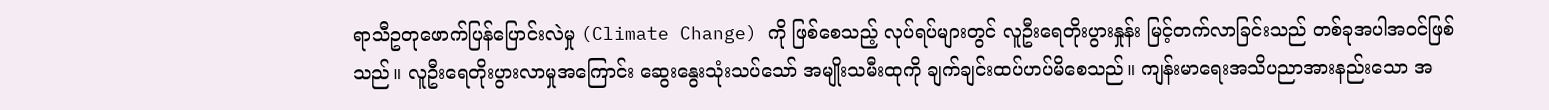ရာသီဥတုဖောက်ပြန်ပြောင်းလဲမှု (Climate Change) ကို ဖြစ်စေသည့် လုပ်ရပ်များတွင် လူဦးရေတိုးပွားနှုန်း မြင့်တက်လာခြင်းသည် တစ်ခုအပါအ၀င်ဖြစ်သည်။ လူဦးရေတိုးပွားလာမှုအကြောင်း ဆွေးနွေးသုံးသပ်သော် အမျိုးသမီးထုကို ချက်ချင်းထပ်ဟပ်မိစေသည်။ ကျန်းမာရေးအသိပညာအားနည်းသော အ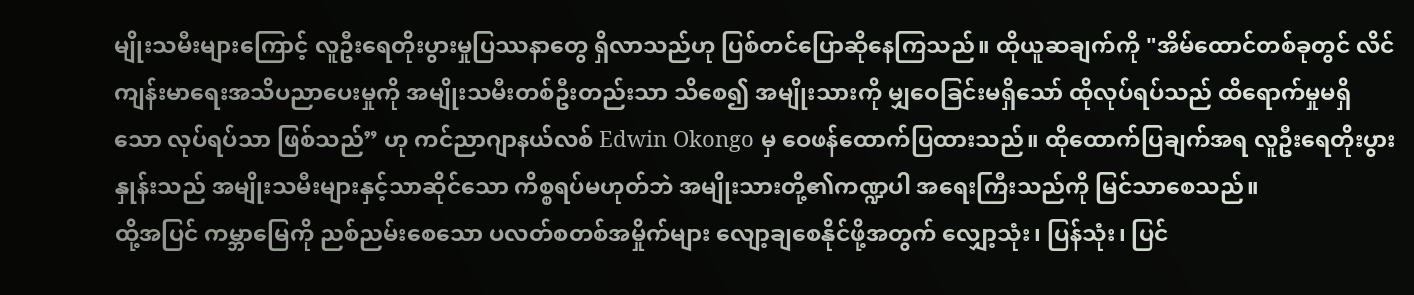မျိုးသမီးများကြောင့် လူဦးရေတိုးပွားမှုပြဿနာတွေ ရှိလာသည်ဟု ပြစ်တင်ပြောဆိုနေကြသည်။ ထိုယူဆချက်ကို "အိမ်ထောင်တစ်ခုတွင် လိင်ကျန်းမာရေးအသိပညာပေးမှုကို အမျိုးသမီးတစ်ဦးတည်းသာ သိစေ၍ အမျိုးသားကို မျှဝေခြင်းမရှိသော် ထိုလုပ်ရပ်သည် ထိရောက်မှုမရှိသော လုပ်ရပ်သာ ဖြစ်သည်” ဟု ကင်ညာဂျာနယ်လစ် Edwin Okongo မှ ဝေဖန်ထောက်ပြထားသည်။ ထိုထောက်ပြချက်အရ လူဦးရေတိုးပွားနှုန်းသည် အမျိုးသမီးများနှင့်သာဆိုင်သော ကိစ္စရပ်မဟုတ်ဘဲ အမျိုးသားတို့၏ကဏ္ဍပါ အရေးကြီးသည်ကို မြင်သာစေသည်။
ထို့အပြင် ကမ္ဘာမြေကို ညစ်ညမ်းစေသော ပလတ်စတစ်အမှိုက်များ လျော့ချစေနိုင်ဖို့အတွက် လျှော့သုံး၊ ပြန်သုံး၊ ပြင်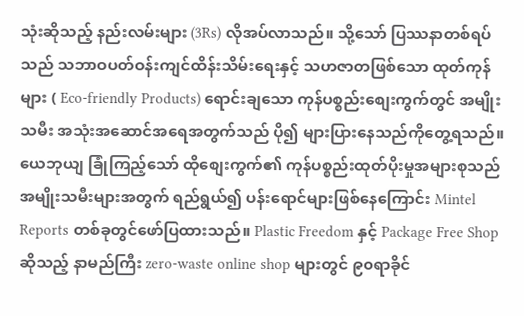သုံးဆိုသည့် နည်းလမ်းများ (3Rs) လိုအပ်လာသည်။ သို့သော် ပြဿနာတစ်ရပ်သည် သဘာဝပတ်ဝန်းကျင်ထိန်းသိမ်းရေးနှင့် သဟဇာတဖြစ်သော ထုတ်ကုန်များ ( Eco-friendly Products) ရောင်းချသော ကုန်ပစ္စည်းစျေးကွက်တွင် အမျိုးသမီး အသုံးအဆောင်အရေအတွက်သည် ပို၍ များပြားနေသည်ကိုတွေ့ရသည်။ ယေဘုယျ ခြုံကြည့်သော် ထိုစျေးကွက်၏ ကုန်ပစ္စည်းထုတ်ပိုးမှုအများစုသည် အမျိုးသမီးများအတွက် ရည်ရွယ်၍ ပန်းရောင်များဖြစ်နေကြောင်း Mintel Reports တစ်ခုတွင်ဖော်ပြထားသည်။ Plastic Freedom နှင့် Package Free Shop ဆိုသည့် နာမည်ကြီး zero-waste online shop များတွင် ၉၀ရာခိုင်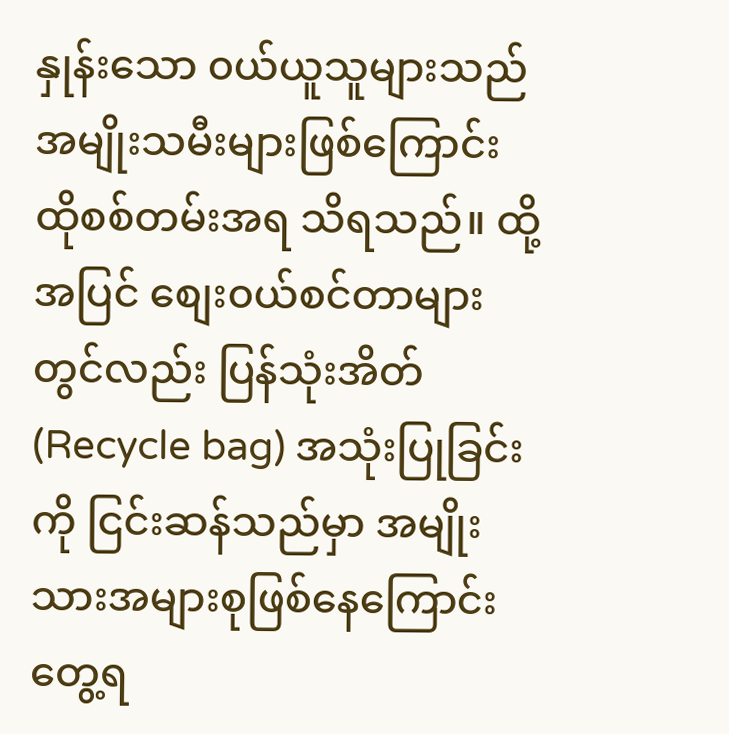နှုန်းသော ၀ယ်ယူသူများသည် အမျိုးသမီးများဖြစ်ကြောင်း ထိုစစ်တမ်းအရ သိရသည်။ ထို့အပြင် စျေး၀ယ်စင်တာများတွင်လည်း ပြန်သုံးအိတ် (Recycle bag) အသုံးပြုခြင်းကို ငြင်းဆန်သည်မှာ အမျိုးသားအများစုဖြစ်နေကြောင်းတွေ့ရ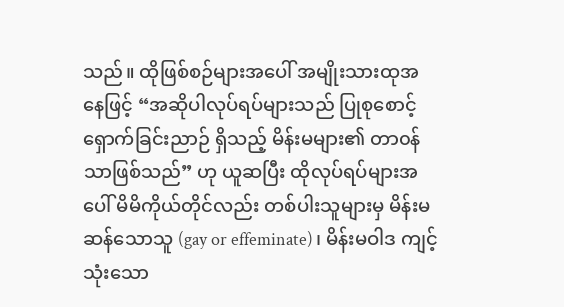သည်။ ထိုဖြစ်စဉ်များအပေါ် အမျိုးသားထုအနေဖြင့် “အဆိုပါလုပ်ရပ်များသည် ပြုစုစောင့်ရှောက်ခြင်းညာဉ် ရှိသည့် မိန်းမများ၏ တာ၀န်သာဖြစ်သည်” ဟု ယူဆပြီး ထိုလုပ်ရပ်များအပေါ် မိမိကိုယ်တိုင်လည်း တစ်ပါးသူများမှ မိန်းမဆန်သောသူ (gay or effeminate)၊ မိန်းမဝါဒ ကျင့်သုံးသော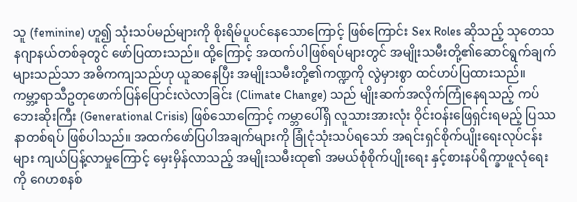သူ (feminine) ဟူ၍ သုံးသပ်မည်များကို စိုးရိမ်ပူပင်နေသောကြောင့် ဖြစ်ကြောင်း Sex Roles ဆိုသည့် သုတေသနဂျာနယ်တစ်ခုတွင် ဖော်ပြထားသည်။ ထို့ကြောင့် အထက်ပါဖြစ်ရပ်များတွင် အမျိုးသမီးတို့၏ဆောင်ရွက်ချက်များသည်သာ အဓိကကျသည်ဟု ယူဆနေပြီး အမျိုးသမီးတို့၏ကဏ္ဍကို လွဲမှားစွာ ထင်ဟပ်ပြထားသည်။
ကမ္ဘာ့ရာသီဥတုဖောက်ပြန်ပြောင်းလဲလာခြင်း (Climate Change) သည် မျိုးဆက်အလိုက်ကြုံနေရသည့် ကပ်ဘေးဆိုးကြီး (Generational Crisis) ဖြစ်သောကြောင့် ကမ္ဘာပေါ်ရှိ လူသားအားလုံး ဝိုင်းဝန်းဖြေရှင်းရမည့် ပြဿနာတစ်ရပ် ဖြစ်ပါသည်။ အထက်ဖော်ပြပါအချက်များကို ခြုံငုံသုံးသပ်ရသော် အရင်းရှင်စိုက်ပျိုးရေးလုပ်ငန်းများ ကျယ်ပြန့်လာမှုကြောင့် မှေးမှိန်လာသည့် အမျိုးသမီးထု၏ အမယ်စုံစိုက်ပျိုးရေး နှင့်စားနပ်ရိက္ခာဖူလုံရေးကို ဂေဟစနစ်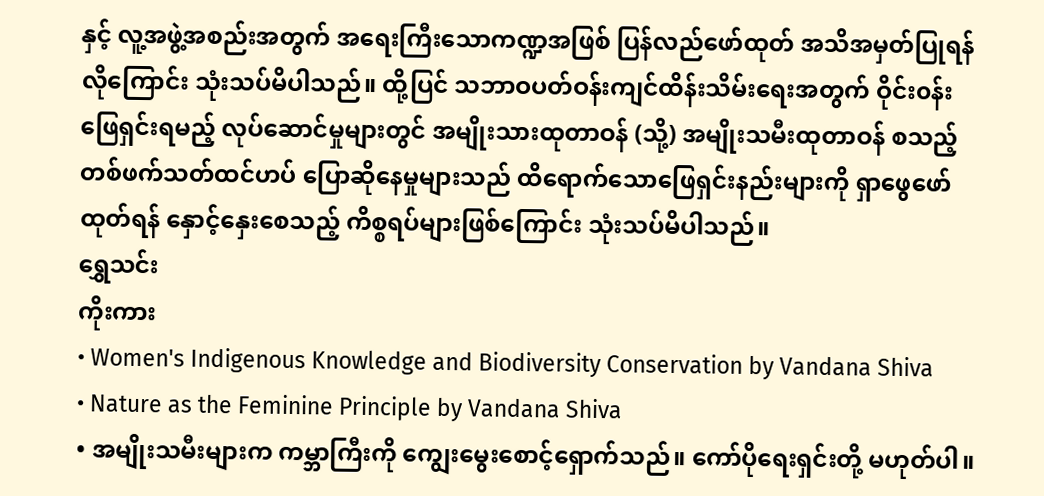နှင့် လူ့အဖွဲ့အစည်းအတွက် အရေးကြီးသောကဏ္ဍအဖြစ် ပြန်လည်ဖော်ထုတ် အသိအမှတ်ပြုရန်လိုကြောင်း သုံးသပ်မိပါသည်။ ထို့ပြင် သဘာဝပတ်ဝန်းကျင်ထိန်းသိမ်းရေးအတွက် ဝိုင်း၀န်းဖြေရှင်းရမည့် လုပ်ဆောင်မှုများတွင် အမျိုးသားထုတာဝန် (သို့) အမျိုးသမီးထုတာဝန် စသည့် တစ်ဖက်သတ်ထင်ဟပ် ပြောဆိုနေမှုများသည် ထိရောက်သောဖြေရှင်းနည်းများကို ရှာဖွေဖော်ထုတ်ရန် နှောင့်နှေးစေသည့် ကိစ္စရပ်များဖြစ်ကြောင်း သုံးသပ်မိပါသည်။
ရွှေသင်း
ကိုးကား
• Women's Indigenous Knowledge and Biodiversity Conservation by Vandana Shiva
• Nature as the Feminine Principle by Vandana Shiva
• အမျိုးသမီးများက ကမ္ဘာကြီးကို ကျွေးမွေးစောင့်ရှောက်သည်။ ကော်ပိုရေးရှင်းတို့ မဟုတ်ပါ။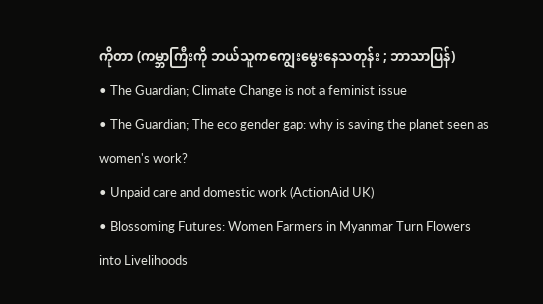ကိုတာ (ကမ္ဘာကြီးကို ဘယ်သူကကျွေးမွေးနေသတုန်း ; ဘာသာပြန်)
• The Guardian; Climate Change is not a feminist issue
• The Guardian; The eco gender gap: why is saving the planet seen as women's work?
• Unpaid care and domestic work (ActionAid UK)
• Blossoming Futures: Women Farmers in Myanmar Turn Flowers into Livelihoods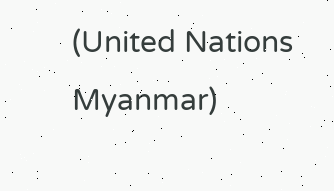(United Nations Myanmar)